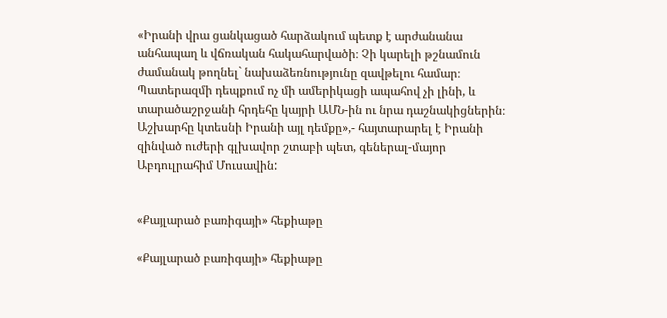«Իրանի վրա ցանկացած հարձակում պետք է արժանանա անհապաղ և վճռական հակահարվածի։ Չի կարելի թշնամուն ժամանակ թողնել` նախաձեռնությունը զավթելու համար։ Պատերազմի դեպքում ոչ մի ամերիկացի ապահով չի լինի, և տարածաշրջանի հրդեհը կայրի ԱՄՆ-ին ու նրա դաշնակիցներին։ Աշխարհը կտեսնի Իրանի այլ դեմքը»,- հայտարարել է Իրանի զինված ուժերի գլխավոր շտաբի պետ, գեներալ-մայոր Աբդուլրահիմ Մուսավին:


«Քայլարած բառիգայի» հեքիաթը

«Քայլարած բառիգայի» հեքիաթը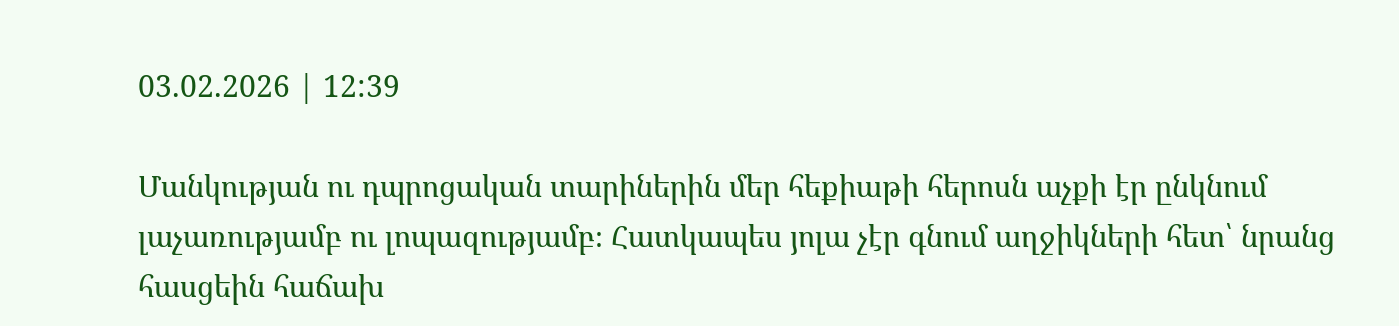03.02.2026 | 12:39

Մանկության ու դպրոցական տարիներին մեր հեքիաթի հերոսն աչքի էր ընկնում լաչառությամբ ու լոպազությամբ։ Հատկապես յոլա չէր գնում աղջիկների հետ՝ նրանց հասցեին հաճախ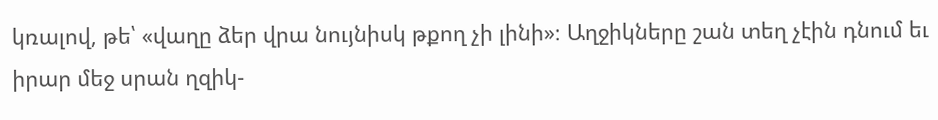կռալով, թե՝ «վաղը ձեր վրա նույնիսկ թքող չի լինի»։ Աղջիկները շան տեղ չէին դնում եւ իրար մեջ սրան ղզիկ-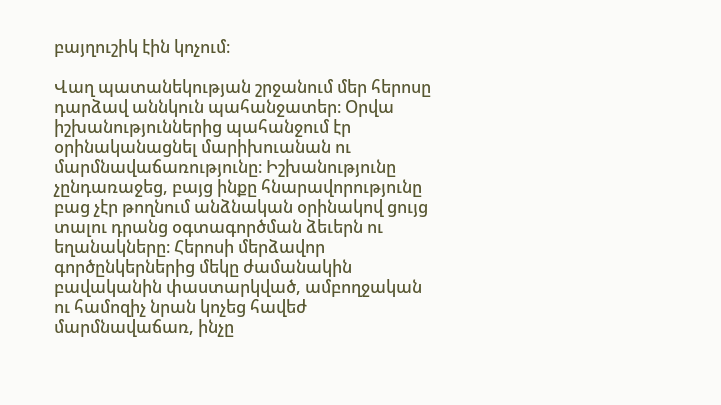բայղուշիկ էին կոչում։

Վաղ պատանեկության շրջանում մեր հերոսը դարձավ աննկուն պահանջատեր։ Օրվա իշխանություններից պահանջում էր օրինականացնել մարիխուանան ու մարմնավաճառությունը։ Իշխանությունը չընդառաջեց, բայց ինքը հնարավորությունը բաց չէր թողնում անձնական օրինակով ցույց տալու դրանց օգտագործման ձեւերն ու եղանակները։ Հերոսի մերձավոր գործընկերներից մեկը ժամանակին բավականին փաստարկված, ամբողջական ու համոզիչ նրան կոչեց հավեժ մարմնավաճառ, ինչը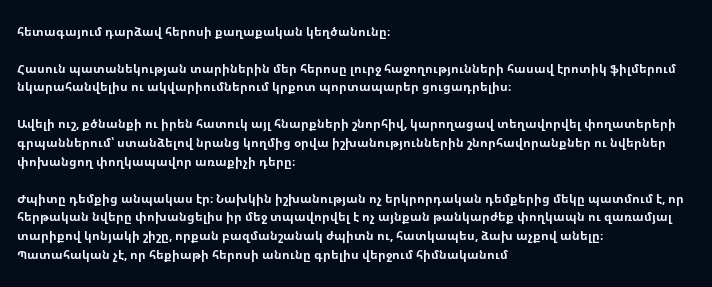հետագայում դարձավ հերոսի քաղաքական կեղծանունը։

Հասուն պատանեկության տարիներին մեր հերոսը լուրջ հաջողությունների հասավ էրոտիկ ֆիլմերում նկարահանվելիս ու ակվարիումներում կրքոտ պորտապարեր ցուցադրելիս։

Ավելի ուշ, քծնանքի ու իրեն հատուկ այլ հնարքների շնորհիվ, կարողացավ տեղավորվել փողատերերի գրպաններում՝ ստանձելով նրանց կողմից օրվա իշխանություններին շնորհավորանքներ ու նվերներ փոխանցող փողկապավոր առաքիչի դերը։

Ժպիտը դեմքից անպակաս էր։ Նախկին իշխանության ոչ երկրորդական դեմքերից մեկը պատմում է, որ հերթական նվերը փոխանցելիս իր մեջ տպավորվել է ոչ այնքան թանկարժեք փողկապն ու զառամյալ տարիքով կոնյակի շիշը, որքան բազմանշանակ ժպիտն ու, հատկապես, ձախ աչքով անելը։ Պատահական չէ, որ հեքիաթի հերոսի անունը գրելիս վերջում հիմնականում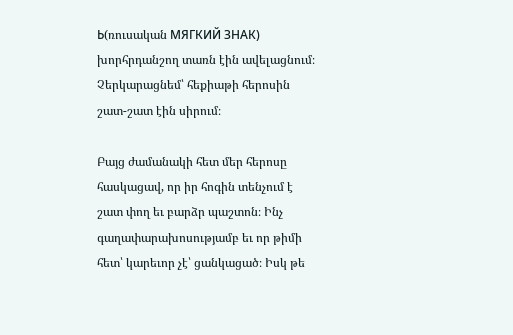Ь(ռուսական МЯГКИЙ ЗНАК) խորհրդանշող տառն էին ավելացնում։ Չերկարացնեմ՝ հեքիաթի հերոսին շատ-շատ էին սիրում։

Բայց ժամանակի հետ մեր հերոսը հասկացավ, որ իր հոգին տենչում է շատ փող եւ բարձր պաշտոն։ Ինչ գաղափարախոսությամբ եւ որ թիմի հետ՝ կարեւոր չէ՝ ցանկացած։ Իսկ թե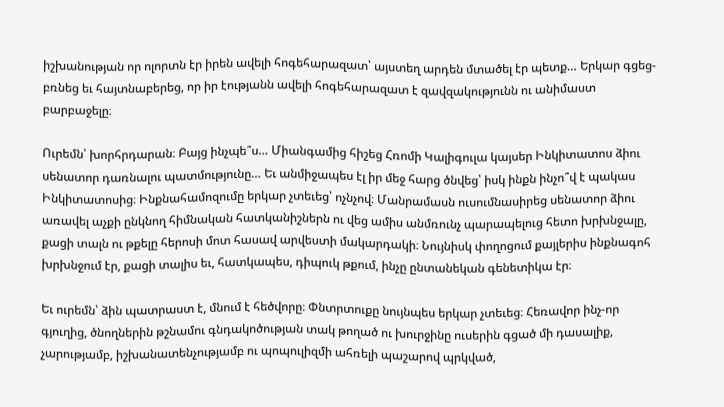իշխանության որ ոլորտն էր իրեն ավելի հոգեհարազատ՝ այստեղ արդեն մտածել էր պետք… Երկար գցեց-բռնեց եւ հայտնաբերեց, որ իր էությանն ավելի հոգեհարազատ է զավզակությունն ու անիմաստ բարբաջելը։

Ուրեմն՝ խորհրդարան։ Բայց ինչպե՞ս… Միանգամից հիշեց Հռոմի Կալիգուլա կայսեր Ինկիտատոս ձիու սենատոր դառնալու պատմությունը… Եւ անմիջապես էլ իր մեջ հարց ծնվեց՝ իսկ ինքն ինչո՞վ է պակաս Ինկիտատոսից։ Ինքնահամոզումը երկար չտեւեց՝ ոչնչով։ Մանրամասն ուսումնասիրեց սենատոր ձիու առավել աչքի ընկնող հիմնական հատկանիշներն ու վեց ամիս անմռունչ պարապելուց հետո խրխնջալը, քացի տալն ու թքելը հերոսի մոտ հասավ արվեստի մակարդակի։ Նույնիսկ փողոցում քայլերիս ինքնագոհ խրխնջում էր, քացի տալիս եւ, հատկապես, դիպուկ թքում, ինչը ընտանեկան գենետիկա էր։

Եւ ուրեմն՝ ձին պատրաստ է, մնում է հեծվորը։ Փնտրտուքը նույնպես երկար չտեւեց։ Հեռավոր ինչ-որ գյուղից, ծնողներին թշնամու գնդակոծության տակ թողած ու խուրջինը ուսերին գցած մի դասալիք, չարությամբ, իշխանատենչությամբ ու պոպուլիզմի ահռելի պաշարով պրկված,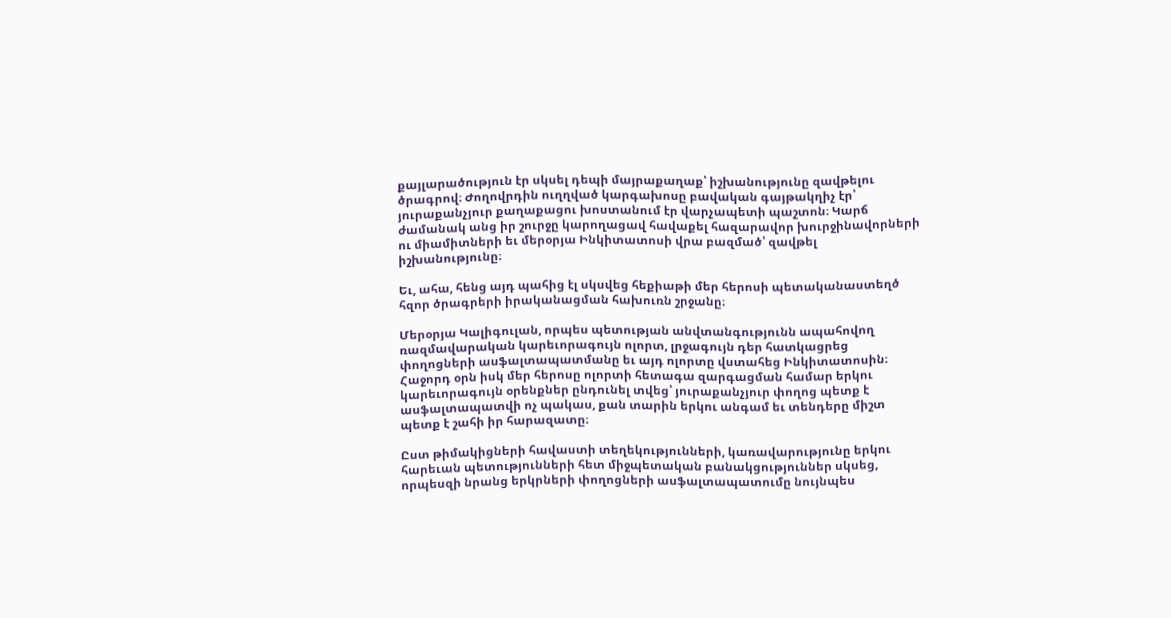քայլարածություն էր սկսել դեպի մայրաքաղաք՝ իշխանությունը զավթելու ծրագրով։ Ժողովրդին ուղղված կարգախոսը բավական գայթակղիչ էր՝ յուրաքանչյուր քաղաքացու խոստանում էր վարչապետի պաշտոն։ Կարճ ժամանակ անց իր շուրջը կարողացավ հավաքել հազարավոր խուրջինավորների ու միամիտների եւ մերօրյա Ինկիտատոսի վրա բազմած՝ զավթել իշխանությունը։

Եւ, ահա, հենց այդ պահից էլ սկսվեց հեքիաթի մեր հերոսի պետականաստեղծ հզոր ծրագրերի իրականացման հախուռն շրջանը։

Մերօրյա Կալիգուլան, որպես պետության անվտանգությունն ապահովող ռազմավարական կարեւորագույն ոլորտ, լրջագույն դեր հատկացրեց փողոցների ասֆալտապատմանը եւ այդ ոլորտը վստահեց Ինկիտատոսին։ Հաջորդ օրն իսկ մեր հերոսը ոլորտի հետագա զարգացման համար երկու կարեւորագույն օրենքներ ընդունել տվեց՝ յուրաքանչյուր փողոց պետք է ասֆալտապատվի ոչ պակաս, քան տարին երկու անգամ եւ տենդերը միշտ պետք է շահի իր հարազատը։

Ըստ թիմակիցների հավաստի տեղեկությունների, կառավարությունը երկու հարեւան պետությունների հետ միջպետական բանակցություններ սկսեց, որպեսզի նրանց երկրների փողոցների ասֆալտապատումը նույնպես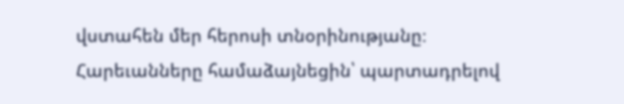վստահեն մեր հերոսի տնօրինությանը։ Հարեւանները համաձայնեցին՝ պարտադրելով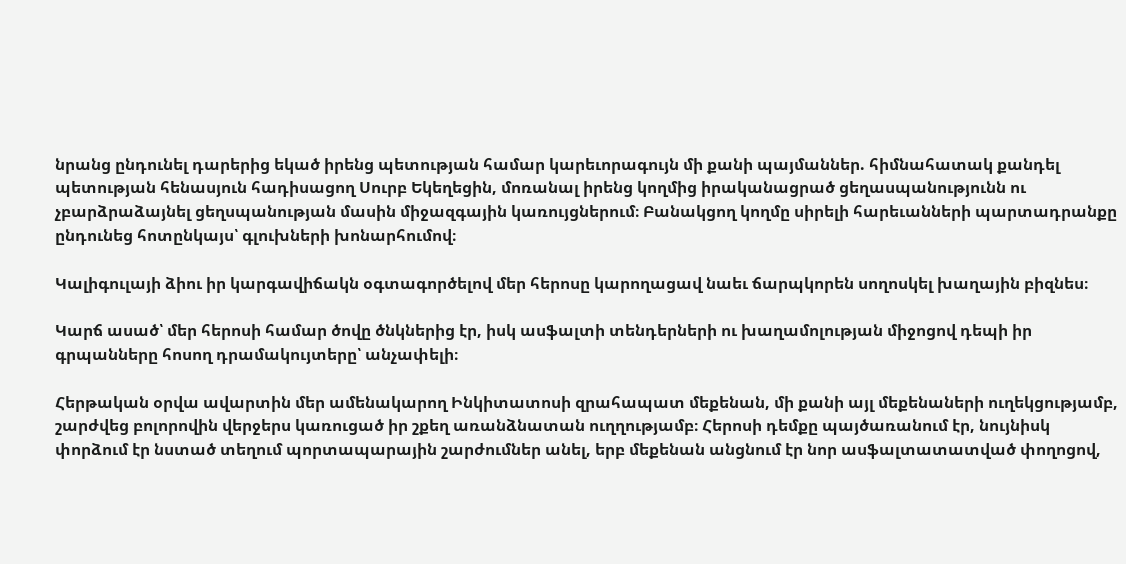նրանց ընդունել դարերից եկած իրենց պետության համար կարեւորագույն մի քանի պայմաններ. հիմնահատակ քանդել պետության հենասյուն հադիսացող Սուրբ Եկեղեցին, մոռանալ իրենց կողմից իրականացրած ցեղասպանությունն ու չբարձրաձայնել ցեղսպանության մասին միջազգային կառույցներում։ Բանակցող կողմը սիրելի հարեւանների պարտադրանքը ընդունեց հոտընկայս՝ գլուխների խոնարհումով։

Կալիգուլայի ձիու իր կարգավիճակն օգտագործելով մեր հերոսը կարողացավ նաեւ ճարպկորեն սողոսկել խաղային բիզնես։

Կարճ ասած՝ մեր հերոսի համար ծովը ծնկներից էր, իսկ ասֆալտի տենդերների ու խաղամոլության միջոցով դեպի իր գրպանները հոսող դրամակույտերը՝ անչափելի։

Հերթական օրվա ավարտին մեր ամենակարող Ինկիտատոսի զրահապատ մեքենան, մի քանի այլ մեքենաների ուղեկցությամբ, շարժվեց բոլորովին վերջերս կառուցած իր շքեղ առանձնատան ուղղությամբ։ Հերոսի դեմքը պայծառանում էր, նույնիսկ փորձում էր նստած տեղում պորտապարային շարժումներ անել, երբ մեքենան անցնում էր նոր ասֆալտատատված փողոցով,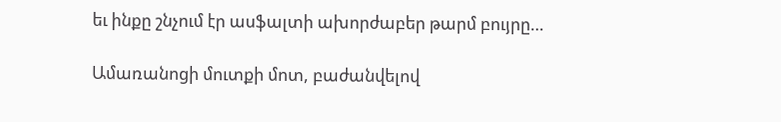եւ ինքը շնչում էր ասֆալտի ախորժաբեր թարմ բույրը…

Ամառանոցի մուտքի մոտ, բաժանվելով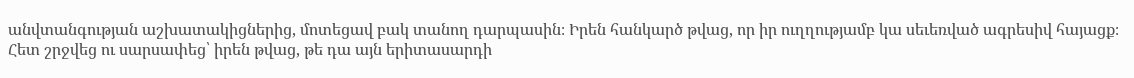անվտանգության աշխատակիցներից, մոտեցավ բակ տանող դարպասին։ Իրեն հանկարծ թվաց, որ իր ուղղությամբ կա սեւեռված ագրեսիվ հայացք։ Հետ շրջվեց ու սարսափեց՝ իրեն թվաց, թե դա այն երիտասարդի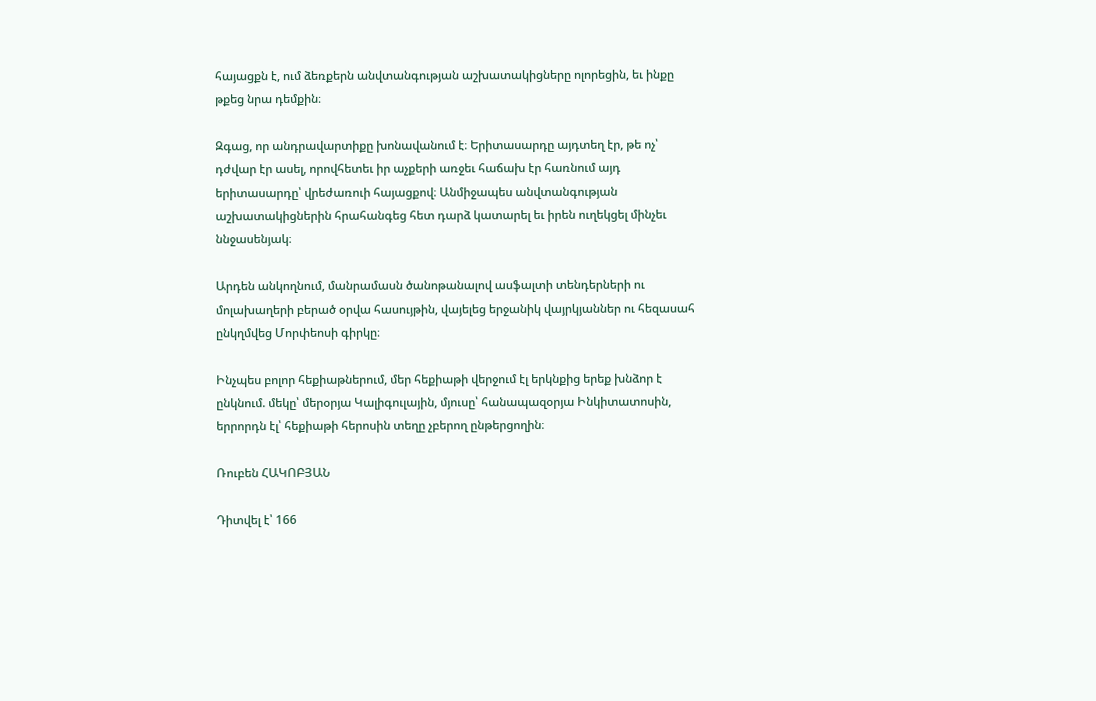հայացքն է, ում ձեռքերն անվտանգության աշխատակիցները ոլորեցին, եւ ինքը թքեց նրա դեմքին։

Զգաց, որ անդրավարտիքը խոնավանում է։ Երիտասարդը այդտեղ էր, թե ոչ՝ դժվար էր ասել, որովհետեւ իր աչքերի առջեւ հաճախ էր հառնում այդ երիտասարդը՝ վրեժառուի հայացքով։ Անմիջապես անվտանգության աշխատակիցներին հրահանգեց հետ դարձ կատարել եւ իրեն ուղեկցել մինչեւ ննջասենյակ։

Արդեն անկողնում, մանրամասն ծանոթանալով ասֆալտի տենդերների ու մոլախաղերի բերած օրվա հասույթին, վայելեց երջանիկ վայրկյաններ ու հեզասահ ընկղմվեց Մորփեոսի գիրկը։

Ինչպես բոլոր հեքիաթներում, մեր հեքիաթի վերջում էլ երկնքից երեք խնձոր է ընկնում. մեկը՝ մերօրյա Կալիգուլային, մյուսը՝ հանապազօրյա Ինկիտատոսին, երրորդն էլ՝ հեքիաթի հերոսին տեղը չբերող ընթերցողին։

Ռուբեն ՀԱԿՈԲՅԱՆ

Դիտվել է՝ 166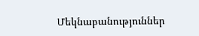Մեկնաբանություններ